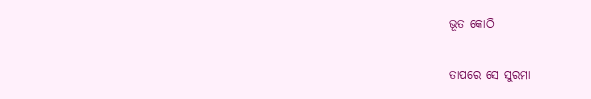ଭୂତ କୋଠି

ତାପରେ ସେ ସୁରମା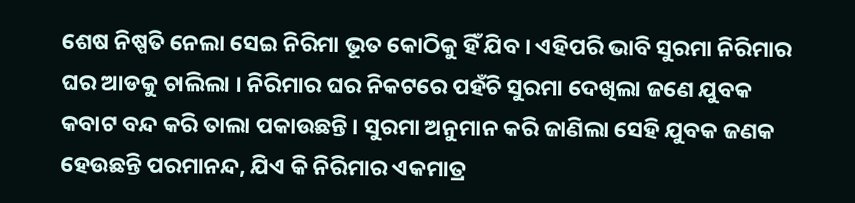ଶେଷ ନିଷ୍ପତି ନେଲା ସେଇ ନିରିମା ଭୂତ କୋଠିକୁ ହିଁ ଯିବ । ଏହିପରି ଭାବି ସୁରମା ନିରିମାର ଘର ଆଡକୁ ଚାଲିଲା । ନିରିମାର ଘର ନିକଟରେ ପହଁଚି ସୁରମା ଦେଖିଲା ଜଣେ ଯୁବକ କବାଟ ବନ୍ଦ କରି ତାଲା ପକାଉଛନ୍ତି । ସୁରମା ଅନୁମାନ କରି ଜାଣିଲା ସେହି ଯୁବକ ଜଣକ ହେଉଛନ୍ତି ପରମାନନ୍ଦ, ଯିଏ କି ନିରିମାର ଏକମାତ୍ର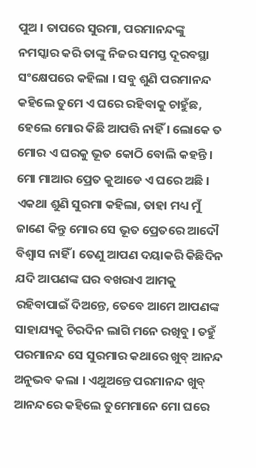ପୁଅ । ତାପରେ ସୁରମା, ପରମାନନ୍ଦଙ୍କୁ ନମସ୍କାର କରି ତାଙ୍କୁ ନିଜର ସମସ୍ତ ଦୂରବସ୍ଥା ସଂକ୍ଷେପରେ କହିଲା । ସବୁ ଶୁଣି ପରମାନନ୍ଦ କହିଲେ ତୁମେ ଏ ଘରେ ରହିବାକୁ ଚାହୁଁଛ, ହେଲେ ମୋର କିଛି ଆପତ୍ତି ନାହିଁ । ଲୋକେ ତ ମୋର ଏ ଘରକୁ ଭୂତ କୋଠି ବୋଲି କହନ୍ତି । ମୋ ମାଆର ପ୍ରେତ କୁଆଡେ ଏ ଘରେ ଅଛି । ଏକଥା ଶୁଣି ସୁରମା କହିଲା, ତାହା ମଧ୍ୟ ମୁଁ ଜାଣେ କିନ୍ତୁ ମୋର ସେ ଭୂତ ପ୍ରେତରେ ଆଦୌ ବିଶ୍ୱାସ ନାହିଁ । ତେଣୁ ଆପଣ ଦୟାକରି କିଛିଦିନ ଯଦି ଆପଣଙ୍କ ଘର ବଖରାଏ ଆମକୁ ରହିବାପାଇଁ ଦିଅନ୍ତେ, ତେବେ ଆମେ ଆପଣଙ୍କ ସାହାଯ୍ୟକୁ ଚିରଦିନ ଲାଗି ମନେ ରଖିବୁ । ତହୁଁ ପରମାନନ୍ଦ ସେ ସୁରମାର କଥାରେ ଖୁବ୍ ଆନନ୍ଦ ଅନୁଭବ କଲା । ଏଥୁଅନ୍ତେ ପରମାନନ୍ଦ ଖୁବ୍ ଆନନ୍ଦରେ କହିଲେ ତୁମେମାନେ ମୋ ଘରେ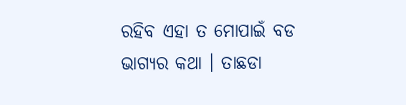ରହିବ ଏହା ତ ମୋପାଇଁ ବଡ ଭାଗ୍ୟର କଥା । ତାଛଡା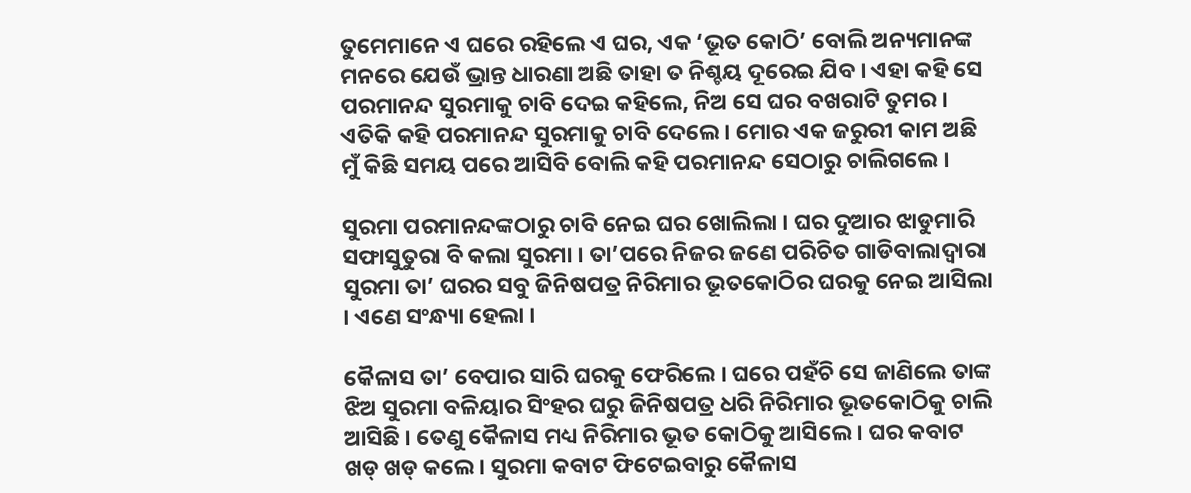ତୁମେମାନେ ଏ ଘରେ ରହିଲେ ଏ ଘର, ଏକ ‘ଭୂତ କୋଠି’ ବୋଲି ଅନ୍ୟମାନଙ୍କ ମନରେ ଯେଉଁ ଭ୍ରାନ୍ତ ଧାରଣା ଅଛି ତାହା ତ ନିଶ୍ଚୟ ଦୂରେଇ ଯିବ । ଏହା କହି ସେ ପରମାନନ୍ଦ ସୁରମାକୁ ଚାବି ଦେଇ କହିଲେ, ନିଅ ସେ ଘର ବଖରାଟି ତୁମର । ଏତିକି କହି ପରମାନନ୍ଦ ସୁରମାକୁ ଚାବି ଦେଲେ । ମୋର ଏକ ଜରୁରୀ କାମ ଅଛି ମୁଁ କିଛି ସମୟ ପରେ ଆସିବି ବୋଲି କହି ପରମାନନ୍ଦ ସେଠାରୁ ଚାଲିଗଲେ ।

ସୁରମା ପରମାନନ୍ଦଙ୍କଠାରୁ ଚାବି ନେଇ ଘର ଖୋଲିଲା । ଘର ଦୁଆର ଝାଡୁମାରି ସଫାସୁତୁରା ବି କଲା ସୁରମା । ତା’ପରେ ନିଜର ଜଣେ ପରିଚିତ ଗାଡିବାଲାଦ୍ୱାରା ସୁରମା ତା’ ଘରର ସବୁ ଜିନିଷପତ୍ର ନିରିମାର ଭୂତକୋଠିର ଘରକୁ ନେଇ ଆସିଲା । ଏଣେ ସଂନ୍ଧ୍ୟା ହେଲା ।

କୈଳାସ ତା’ ବେପାର ସାରି ଘରକୁ ଫେରିଲେ । ଘରେ ପହଁଚି ସେ ଜାଣିଲେ ତାଙ୍କ ଝିଅ ସୁରମା ବଳିୟାର ସିଂହର ଘରୁ ଜିନିଷପତ୍ର ଧରି ନିରିମାର ଭୂତକୋଠିକୁ ଚାଲି ଆସିଛି । ତେଣୁ କୈଳାସ ମଧ୍ୟ ନିରିମାର ଭୂତ କୋଠିକୁ ଆସିଲେ । ଘର କବାଟ ଖଡ୍ ଖଡ୍ କଲେ । ସୁରମା କବାଟ ଫିଟେଇବାରୁ କୈଳାସ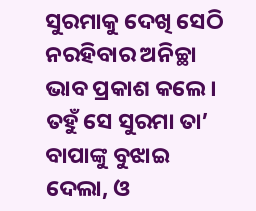ସୁରମାକୁ ଦେଖି ସେଠି ନରହିବାର ଅନିଚ୍ଛା ଭାବ ପ୍ରକାଶ କଲେ । ତହୁଁ ସେ ସୁରମା ତା’ ବାପାଙ୍କୁ ବୁଝାଇ ଦେଲା, ଓ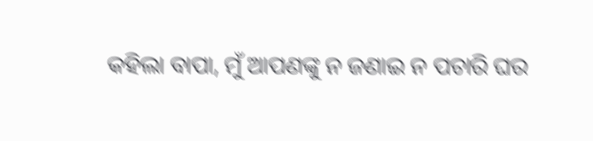କହିଲା ବାପା, ମୁଁ ଆପଣଙ୍କୁ ନ ଜଣାଇ ନ ପଚାରି ଘର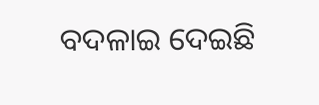ବଦଳାଇ ଦେଇଛି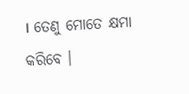। ତେଣୁ ମୋତେ କ୍ଷମା କରିବେ ।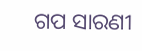ଗପ ସାରଣୀ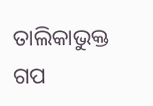ତାଲିକାଭୁକ୍ତ ଗପ